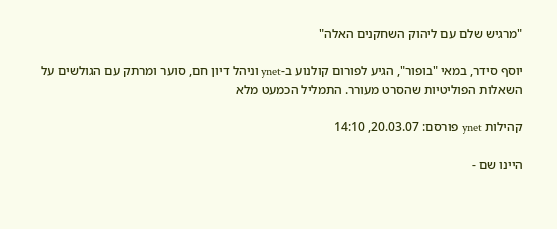"מרגיש שלם עם ליהוק השחקנים האלה"

יוסף סידר, במאי "בופור", הגיע לפורום קולנוע ב-ynet וניהל דיון חם, סוער ומרתק עם הגולשים על השאלות הפוליטיות שהסרט מעורר. התמליל הכמעט מלא

קהילות ynet פורסם: 20.03.07, 14:10

היינו שם -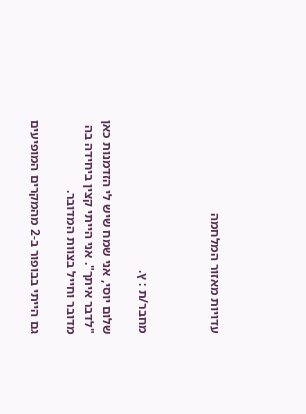עדויות מאזור המלחמה



מחבר/ת : ץ.

שלום יוסי, אני שמח שיש לי הזדמנות כאן "לדבר איתך". אני הייתי קצין ביחידה בה מדובר וחייל בצוות המדובר.

גם הייתי בבופור ב-2 מהמקרים המופיעים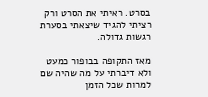בסרט. ראיתי את הסרט ורק רציתי להגיד שיצאתי בסערת רגשות גדולה.

מאז התקופה בבופור כמעט ולא דיברתי על מה שהיה שם למרות שכל הזמן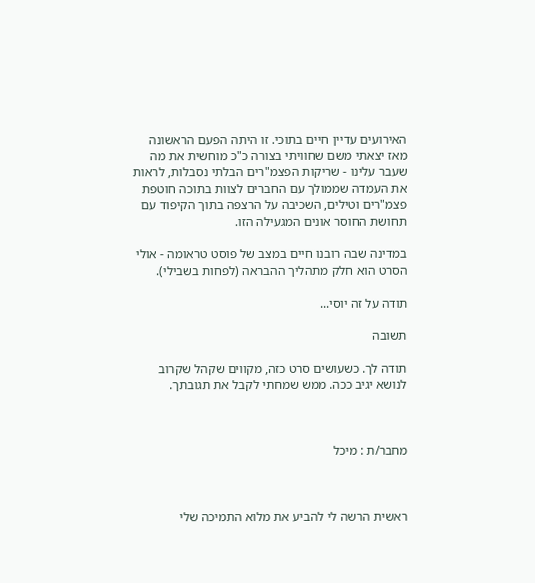האירועים עדיין חיים בתוכי. זו היתה הפעם הראשונה מאז יצאתי משם שחוויתי בצורה כ"כ מוחשית את מה שעבר עלינו - שריקות הפצמ"רים הבלתי נסבלות, לראות את העמדה שממולך עם החברים לצוות בתוכה חוטפת פצמ"רים וטילים, השכיבה על הרצפה בתוך הקיפוד עם תחושת החוסר אונים המגעילה הזו.

במדינה שבה רובנו חיים במצב של פוסט טראומה - אולי הסרט הוא חלק מתהליך ההבראה (לפחות בשבילי).

תודה על זה יוסי...

תשובה

תודה לך. כשעושים סרט כזה, מקווים שקהל שקרוב לנושא יגיב ככה. ממש שמחתי לקבל את תגובתך.



מחבר/ת : מיכל



ראשית הרשה לי להביע את מלוא התמיכה שלי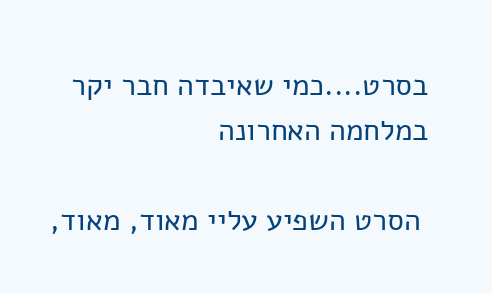בסרט....כמי שאיבדה חבר יקר במלחמה האחרונה

 הסרט השפיע עליי מאוד, מאוד,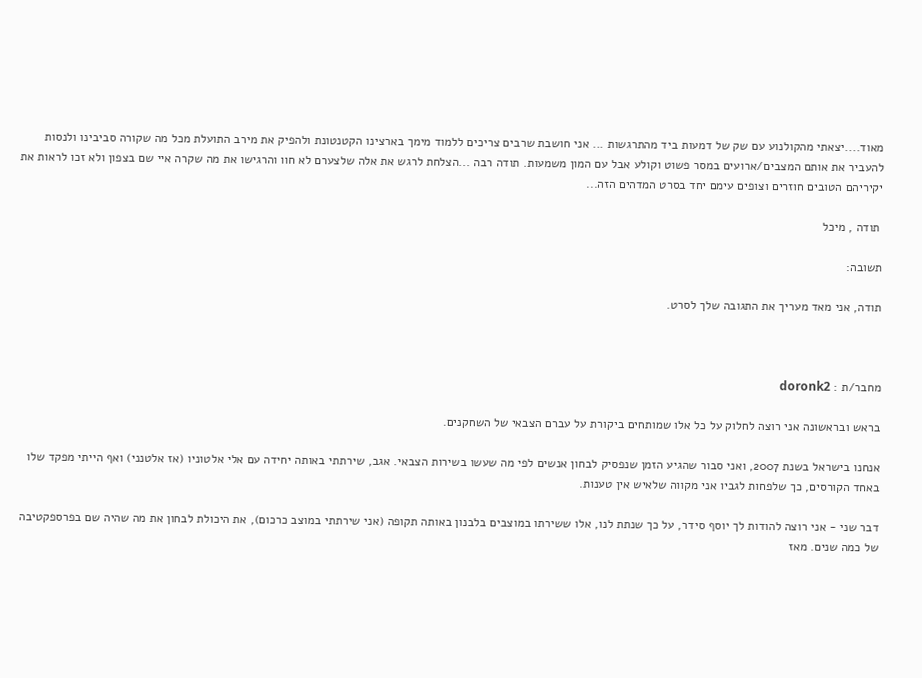מאוד....יצאתי מהקולנוע עם שק של דמעות ביד מהתרגשות ... אני חושבת שרבים צריכים ללמוד מימך בארצינו הקטנטונת ולהפיק את מירב התועלת מכל מה שקורה סביבינו ולנסות להעביר את אותם המצבים/ארועים במסר פשוט וקולע אבל עם המון משמעות. תודה רבה ...הצלחת לרגש את אלה שלצערם לא חוו והרגישו את מה שקרה איי שם בצפון ולא זכו לראות את יקיריהם הטובים חוזרים וצופים עימם יחד בסרט המדהים הזה...

 תודה , מיכל

תשובה:

תודה, אני מאד מעריך את התגובה שלך לסרט.



מחבר/ת : doronk2

בראש ובראשונה אני רוצה לחלוק על כל אלו שמותחים ביקורת על עברם הצבאי של השחקנים.

אנחנו בישראל בשנת 2007, ואני סבור שהגיע הזמן שנפסיק לבחון אנשים לפי מה שעשו בשירות הצבאי. אגב, שירתתי באותה יחידה עם אלי אלטוניו (אז אלטנני) ואף הייתי מפקד שלו באחד הקורסים, כך שלפחות לגביו אני מקווה שלאיש אין טענות.

דבר שני - אני רוצה להודות לך יוסף סידר, על כך שנתת לנו, אלו ששירתו במוצבים בלבנון באותה תקופה (אני שירתתי במוצב כרכום), את היכולת לבחון את מה שהיה שם בפרספקטיבה של כמה שנים. מאז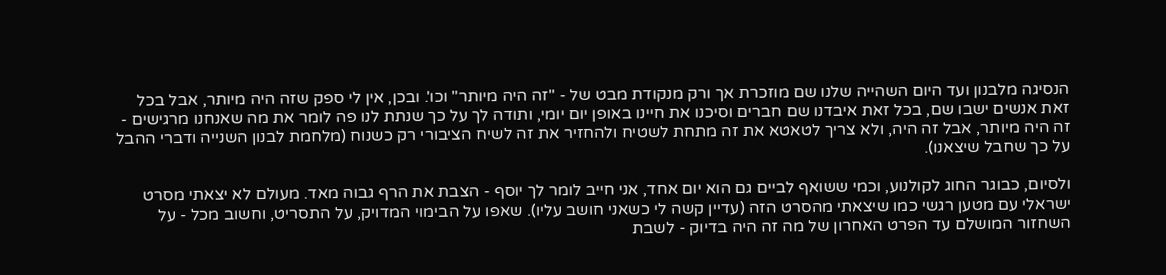הנסיגה מלבנון ועד היום השהייה שלנו שם מוזכרת אך ורק מנקודת מבט של - "זה היה מיותר" וכו'. ובכן, אין לי ספק שזה היה מיותר, אבל בכל זאת אנשים ישבו שם, בכל זאת איבדנו שם חברים וסיכנו את חיינו באופן יום יומי, ותודה לך על כך שנתת לנו פה לומר את מה שאנחנו מרגישים - זה היה מיותר, אבל זה היה, ולא צריך לטאטא את זה מתחת לשטיח ולהחזיר את זה לשיח הציבורי רק כשנוח (מלחמת לבנון השנייה ודברי ההבל על כך שחבל שיצאנו).

ולסיום, כבוגר החוג לקולנוע, וכמי ששואף לביים גם הוא יום אחד, אני חייב לומר לך יוסף - הצבת את הרף גבוה מאד. מעולם לא יצאתי מסרט ישראלי עם מטען רגשי כמו שיצאתי מהסרט הזה (עדיין קשה לי כשאני חושב עליו). שאפו על הבימוי המדויק, על התסריט, וחשוב מכל - על השחזור המושלם עד הפרט האחרון של מה זה היה בדיוק - לשבת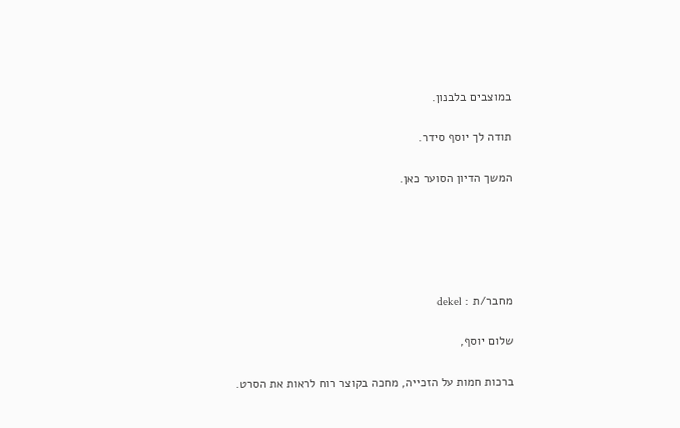במוצבים בלבנון.

תודה לך יוסף סידר.

המשך הדיון הסוער כאן.





מחבר/ת : dekel

שלום יוסף,

ברכות חמות על הזכייה, מחכה בקוצר רוח לראות את הסרט.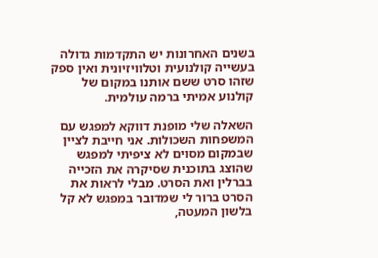בשנים האחרונות יש התקדמות גדולה בעשייה קולנועית וטלוויזיונית ואין ספק שזהו סרט ששם אותנו במקום של קולנוע אמיתי ברמה עולמית.

השאלה שלי מופנת דווקא למפגש עם המשפחות השכולות. אני חייבת לציין שבמקום מסוים לא ציפיתי למפגש שהוצג בתוכנית שסיקרה את הזכייה בברלין ואת הסרט. מבלי לראות את הסרט ברור לי שמדובר במפגש לא קל בלשון המעטה,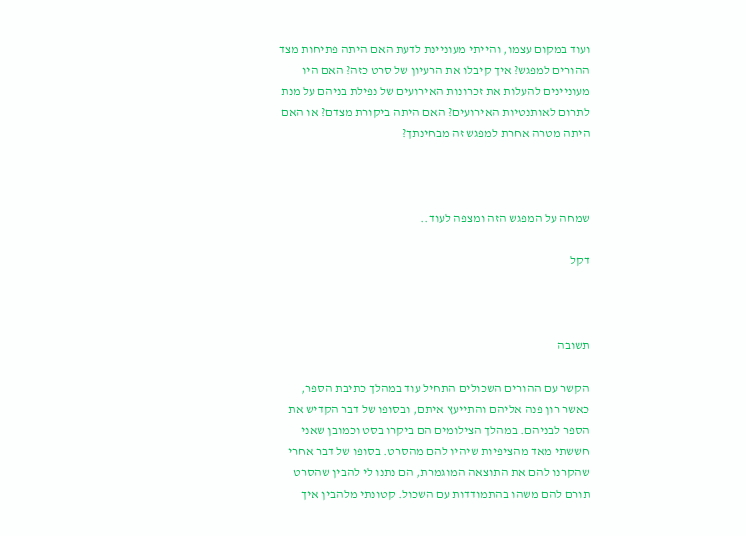ועוד במקום עצמו, והייתי מעוניינת לדעת האם היתה פתיחות מצד ההורים למפגש? איך קיבלו את הרעיון של סרט כזה? האם היו מעוניינים להעלות את זכרונות האירועים של נפילת בניהם על מנת לתרום לאותנטיות האירועים? האם היתה ביקורת מצדם? או האם היתה מטרה אחרת למפגש זה מבחינתך?



שמחה על המפגש הזה ומצפה לעוד..

דקל



תשובה

הקשר עם ההורים השכולים התחיל עוד במהלך כתיבת הספר, כאשר רון פנה אליהם והתייעץ איתם, ובסופו של דבר הקדיש את הספר לבניהם. במהלך הצילומים הם ביקרו בסט וכמובן שאני חששתי מאד מהציפיות שיהיו להם מהסרט. בסופו של דבר אחרי שהקרנו להם את התוצאה המוגמרת, הם נתנו לי להבין שהסרט תורם להם משהו בהתמודדות עם השכול. קטונתי מלהבין איך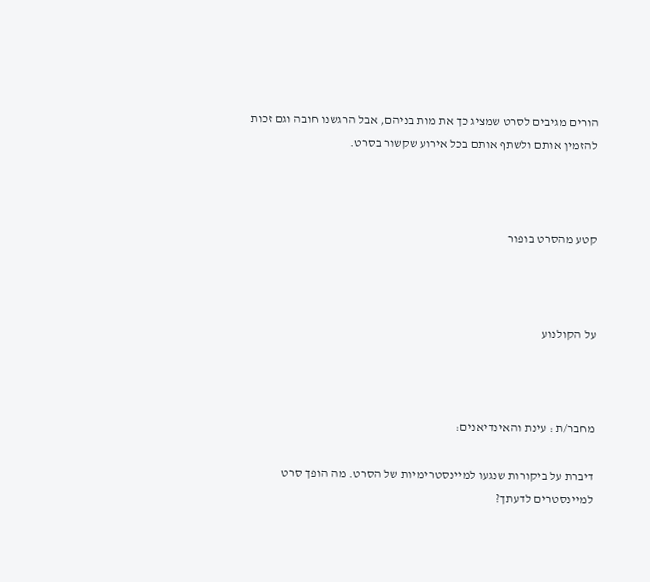הורים מגיבים לסרט שמציג כך את מות בניהם, אבל הרגשנו חובה וגם זכות להזמין אותם ולשתף אותם בכל אירוע שקשור בסרט.



קטע מהסרט בופור



על הקולנוע



מחבר/ת : עינת והאינדיאנים:

דיברת על ביקורות שנגעו למיינסטרימיות של הסרט. מה הופך סרט למיינסטרים לדעתך?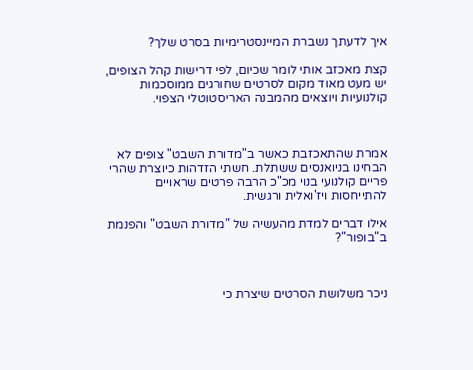איך לדעתך נשברת המיינסטרימיות בסרט שלך?

קצת מאכזב אותי לומר שכיום, לפי דרישות קהל הצופים, יש מעט מאוד מקום לסרטים שחורגים ממוסכמות קולנועיות ויוצאים מהמבנה האריסטוטלי הצפוי.



אמרת שהתאכזבת כאשר ב"מדורת השבט" צופים לא הבחינו בניואנסים ששתלת. חשתי הזדהות כיוצרת שהרי פריים קולנועי בנוי מכ"כ הרבה פרטים שראויים להתייחסות ויז'ואלית ורגשית.

אילו דברים למדת מהעשיה של "מדורת השבט" והפנמת ב"בופור"?



ניכר משלושת הסרטים שיצרת כי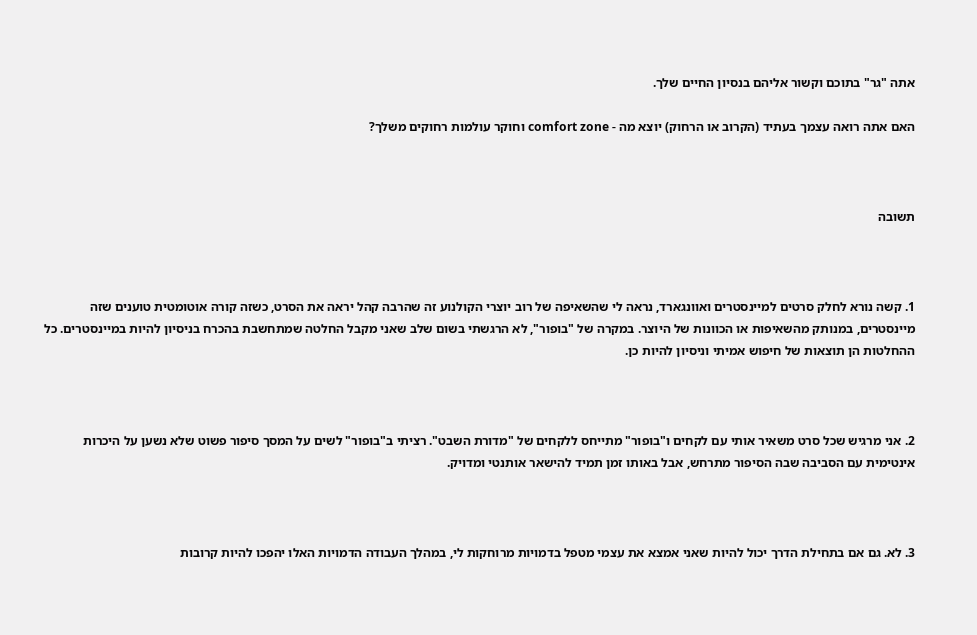אתה "גר" בתוכם וקשור אליהם בנסיון החיים שלך.

האם אתה רואה עצמך בעתיד (הקרוב או הרחוק) יוצא מה - comfort zone וחוקר עולמות רחוקים משלך?



תשובה



1. קשה נורא לחלק סרטים למיינסטרים ואוונגארד, נראה לי שהשאיפה של רוב יוצרי הקולנוע זה שהרבה קהל יראה את הסרט, כשזה קורה אוטומטית טוענים שזה מיינסטרים, במנותק מהשאיפות או הכוונות של היוצר. במקרה של "בופור", לא הרגשתי בשום שלב שאני מקבל החלטה שמתחשבת בהכרח בניסיון להיות במיינסטרים. כל ההחלטות הן תוצאות של חיפוש אמיתי וניסיון להיות כן.



2. אני מרגיש שכל סרט משאיר אותי עם לקחים ו"בופור" מתייחס ללקחים של "מדורת השבט". רציתי ב"בופור" לשים על המסך סיפור פשוט שלא נשען על היכרות אינטימית עם הסביבה שבה הסיפור מתרחש, אבל באותו זמן תמיד להישאר אותנטי ומדויק.



3. לא. גם אם בתחילת הדרך יכול להיות שאני אמצא את עצמי מטפל בדמויות מרוחקות לי, במהלך העבודה הדמויות האלו יהפכו להיות קרובות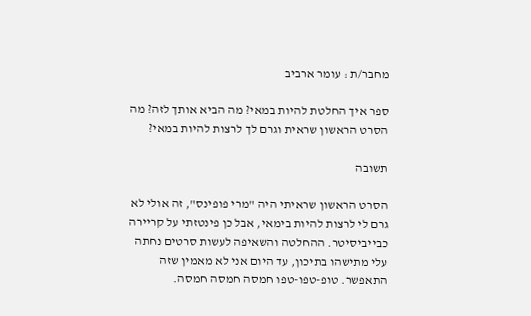מחבר/ת : עומר ארביב

ספר איך החלטת להיות במאי? מה הביא אותך לזה? מה הסרט הראשון שראית וגרם לך לרצות להיות במאי?

תשובה

הסרט הראשון שראיתי היה "מרי פופינס", זה אולי לא גרם לי לרצות להיות בימאי, אבל כן פינטזתי על קריירה כבייביסיטר. ההחלטה והשאיפה לעשות סרטים נחתה עלי מתישהו בתיכון, עד היום אני לא מאמין שזה התאפשר. טופ-טפו-טפו חמסה חמסה חמסה.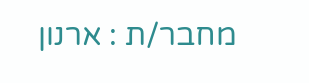מחבר/ת : ארנון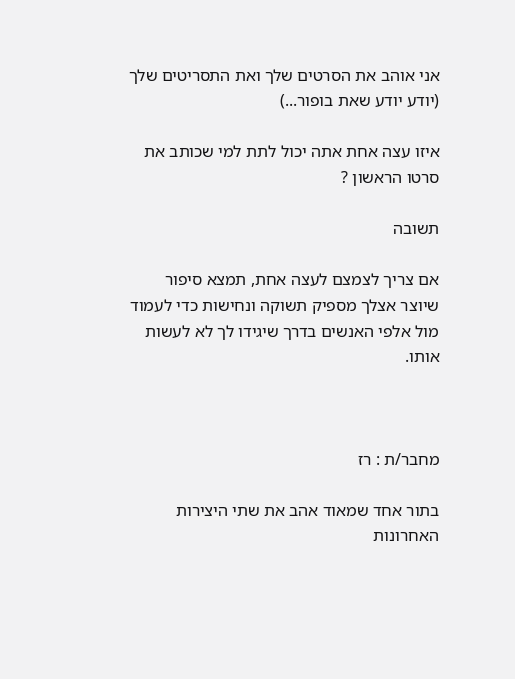אני אוהב את הסרטים שלך ואת התסריטים שלך (יודע יודע שאת בופור...)

איזו עצה אחת אתה יכול לתת למי שכותב את סרטו הראשון ?

תשובה

אם צריך לצמצם לעצה אחת, תמצא סיפור שיוצר אצלך מספיק תשוקה ונחישות כדי לעמוד מול אלפי האנשים בדרך שיגידו לך לא לעשות אותו.



מחבר/ת : רז

בתור אחד שמאוד אהב את שתי היצירות האחרונות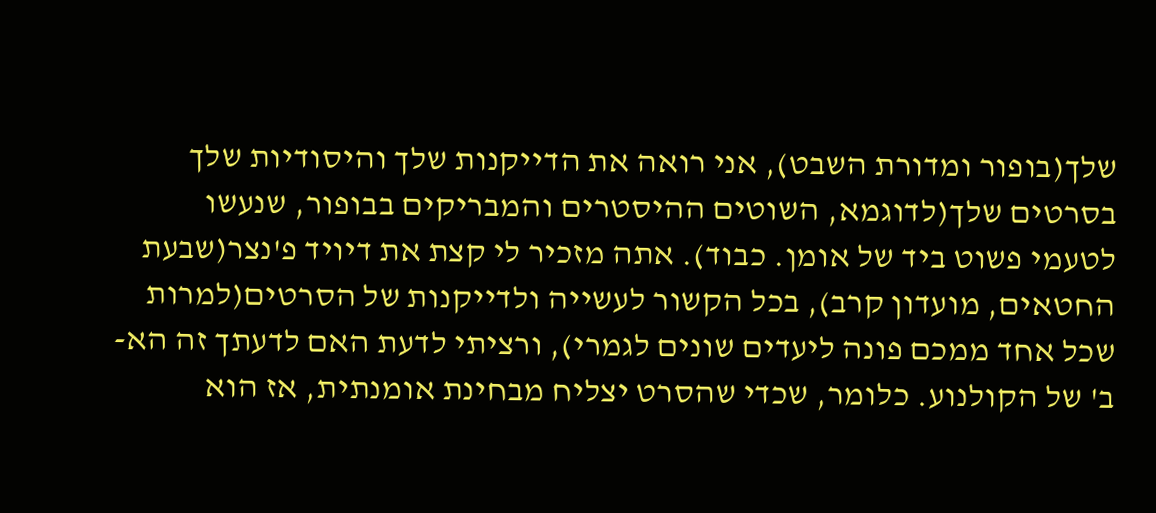שלך(בופור ומדורת השבט), אני רואה את הדייקנות שלך והיסודיות שלך בסרטים שלך(לדוגמא, השוטים ההיסטרים והמבריקים בבופור, שנעשו לטעמי פשוט ביד של אומן. כבוד). אתה מזכיר לי קצת את דיויד פ'נצר(שבעת החטאים, מועדון קרב), בכל הקשור לעשייה ולדייקנות של הסרטים(למרות שכל אחד ממכם פונה ליעדים שונים לגמרי), ורציתי לדעת האם לדעתך זה הא-ב' של הקולנוע. כלומר, שכדי שהסרט יצליח מבחינת אומנתית, אז הוא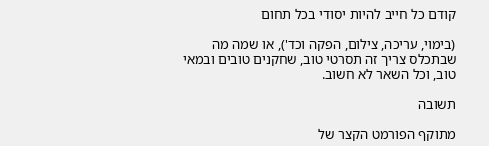קודם כל חייב להיות יסודי בכל תחום

(בימוי, עריכה, צילום, הפקה וכד'), או שמה מה שבתכלס צריך זה תסרטי טוב, שחקנים טובים ובמאי טוב, וכל השאר לא חשוב.

תשובה

מתוקף הפורמט הקצר של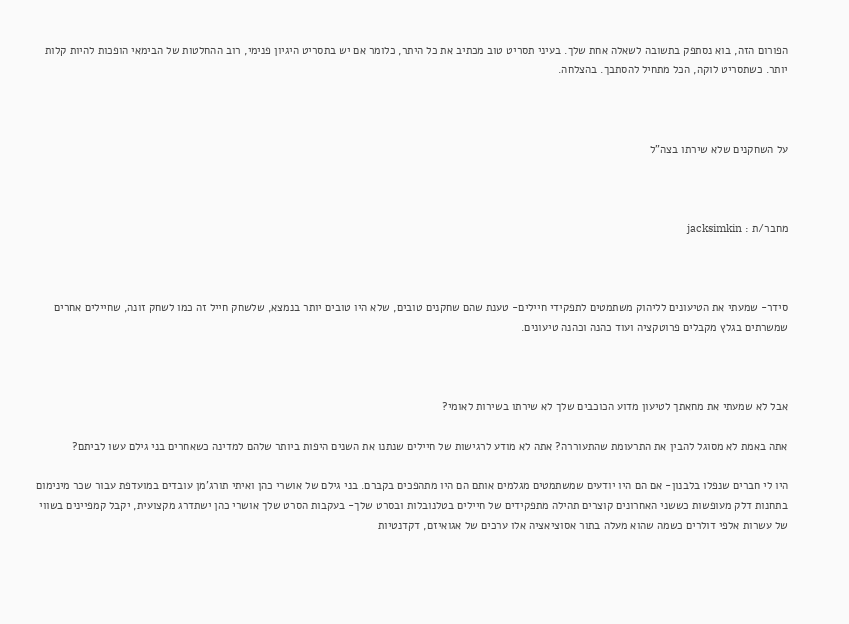הפורום הזה, בוא נסתפק בתשובה לשאלה אחת שלך. בעיני תסריט טוב מכתיב את כל היתר, כלומר אם יש בתסריט היגיון פנימי, רוב ההחלטות של הבימאי הופכות להיות קלות יותר. כשתסריט לוקה, הכל מתחיל להסתבך. בהצלחה.



על השחקנים שלא שירתו בצה"ל



מחבר/ת : jacksimkin



סידר- שמעתי את הטיעונים לליהוק משתמטים לתפקידי חיילים- טענת שהם שחקנים טובים, שלא היו טובים יותר בנמצא, שלשחק חייל זה כמו לשחק זונה, שחיילים אחרים שמשרתים בגלץ מקבלים פרוטקציה ועוד כהנה וכהנה טיעונים.



אבל לא שמעתי את מחאתך לטיעון מדוע הכוכבים שלך לא שירתו בשירות לאומי?

אתה באמת לא מסוגל להבין את התרעומת שהתעוררה? אתה לא מודע לרגישות של חיילים שנתנו את השנים היפות ביותר שלהם למדינה כשאחרים בני גילם עשו לביתם?

היו לי חברים שנפלו בלבנון- אם הם היו יודעים שמשתמטים מגלמים אותם הם היו מתהפכים בקברם. בני גילם של אושרי כהן ואיתי תורג'מן עובדים במועדפת עבור שכר מינימום בתחנות דלק מעופשות כששני האחרונים קוצרים תהילה מתפקידים של חיילים בטלנובלות ובסרט שלך- בעקבות הסרט שלך אושרי כהן ישתדרג מקצועית, יקבל קמפיינים בשווי של עשרות אלפי דולרים כשמה שהוא מעלה בתור אסוציאציה אלו ערכים של אגואיזם, דקדנטיות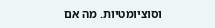וסוציומטיות. מה אם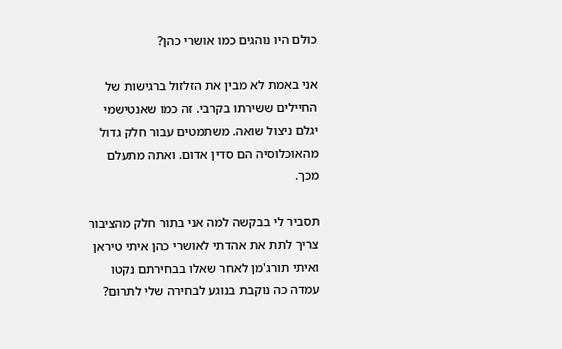כולם היו נוהגים כמו אושרי כהן?

אני באמת לא מבין את הזלזול ברגישות של החיילים ששירתו בקרבי. זה כמו שאנטישמי יגלם ניצול שואה. משתמטים עבור חלק גדול מהאוכלוסיה הם סדין אדום. ואתה מתעלם מכך.

תסביר לי בבקשה למה אני בתור חלק מהציבור צריך לתת את אהדתי לאושרי כהן איתי טיראן ואיתי תורג'מן לאחר שאלו בבחירתם נקטו עמדה כה נוקבת בנוגע לבחירה שלי לתרום?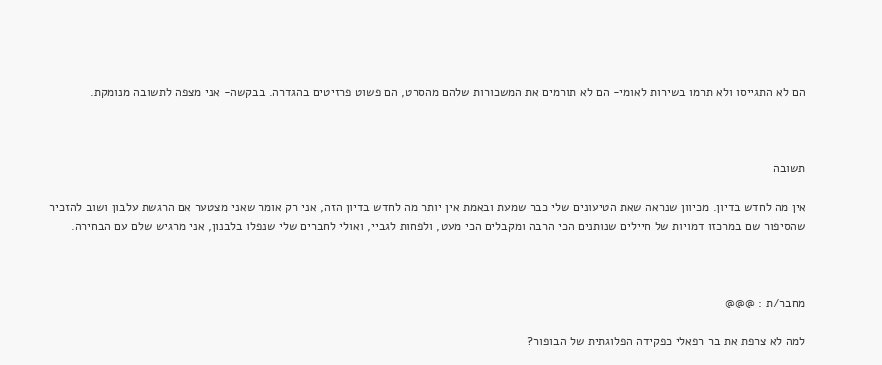הם לא התגייסו ולא תרמו בשירות לאומי- הם לא תורמים את המשכורות שלהם מהסרט, הם פשוט פרזיטים בהגדרה. בבקשה- אני מצפה לתשובה מנומקת.



תשובה

אין מה לחדש בדיון. מכיוון שנראה שאת הטיעונים שלי כבר שמעת ובאמת אין יותר מה לחדש בדיון הזה, אני רק אומר שאני מצטער אם הרגשת עלבון ושוב להזכיר שהסיפור שם במרכזו דמויות של חיילים שנותנים הכי הרבה ומקבלים הכי מעט, ולפחות לגביי, ואולי לחברים שלי שנפלו בלבנון, אני מרגיש שלם עם הבחירה.



מחבר/ת : @@@

למה לא צרפת את בר רפאלי כפקידה הפלוגתית של הבופור?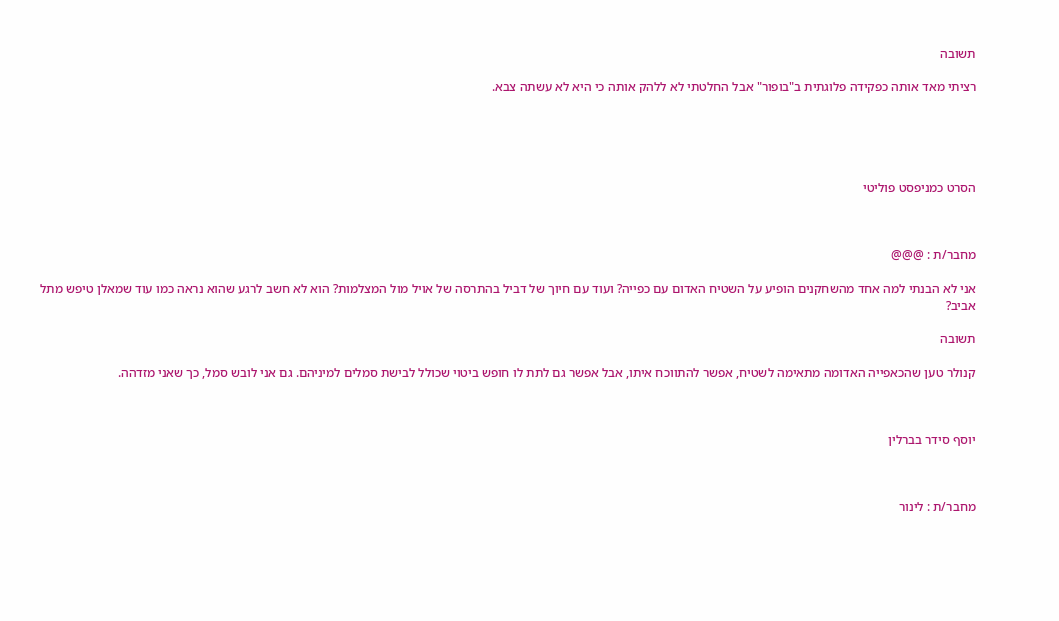תשובה

רציתי מאד אותה כפקידה פלוגתית ב"בופור" אבל החלטתי לא ללהק אותה כי היא לא עשתה צבא.





הסרט כמניפסט פוליטי



מחבר/ת : @@@

אני לא הבנתי למה אחד מהשחקנים הופיע על השטיח האדום עם כפייה? ועוד עם חיוך של דביל בהתרסה של אויל מול המצלמות? הוא לא חשב לרגע שהוא נראה כמו עוד שמאלן טיפש מתל אביב?

תשובה

קנולר טען שהכאפייה האדומה מתאימה לשטיח, אפשר להתווכח איתו, אבל אפשר גם לתת לו חופש ביטוי שכולל לבישת סמלים למיניהם. גם אני לובש סמל, כך שאני מזדהה.



יוסף סידר בברלין



מחבר/ת : לינור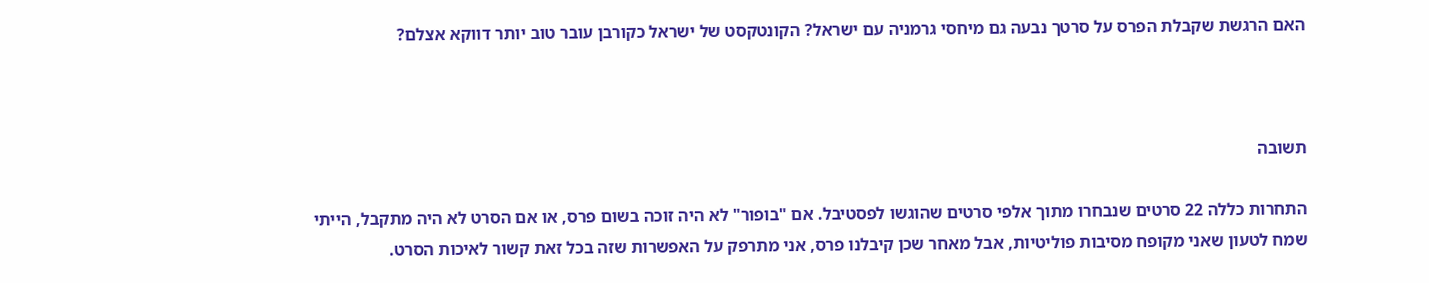האם הרגשת שקבלת הפרס על סרטך נבעה גם מיחסי גרמניה עם ישראל? הקונטקסט של ישראל כקורבן עובר טוב יותר דווקא אצלם?



תשובה

התחרות כללה 22 סרטים שנבחרו מתוך אלפי סרטים שהוגשו לפסטיבל. אם "בופור" לא היה זוכה בשום פרס, או אם הסרט לא היה מתקבל, הייתי שמח לטעון שאני מקופח מסיבות פוליטיות, אבל מאחר שכן קיבלנו פרס, אני מתרפק על האפשרות שזה בכל זאת קשור לאיכות הסרט.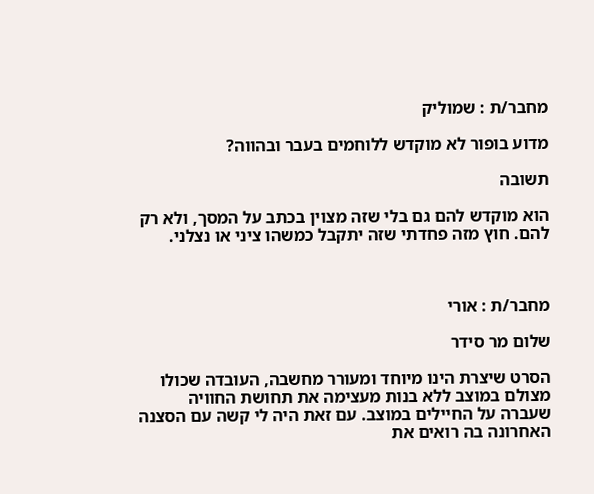מחבר/ת : שמוליק

מדוע בופור לא מוקדש ללוחמים בעבר ובהווה?

תשובה

הוא מוקדש להם גם בלי שזה מצוין בכתב על המסך, ולא רק להם. חוץ מזה פחדתי שזה יתקבל כמשהו ציני או נצלני.



מחבר/ת : אורי

שלום מר סידר

הסרט שיצרת הינו מיוחד ומעורר מחשבה, העובדה שכולו מצולם במוצב ללא בנות מעצימה את תחושת החוויה שעברה על החיילים במוצב. עם זאת היה לי קשה עם הסצנה האחרונה בה רואים את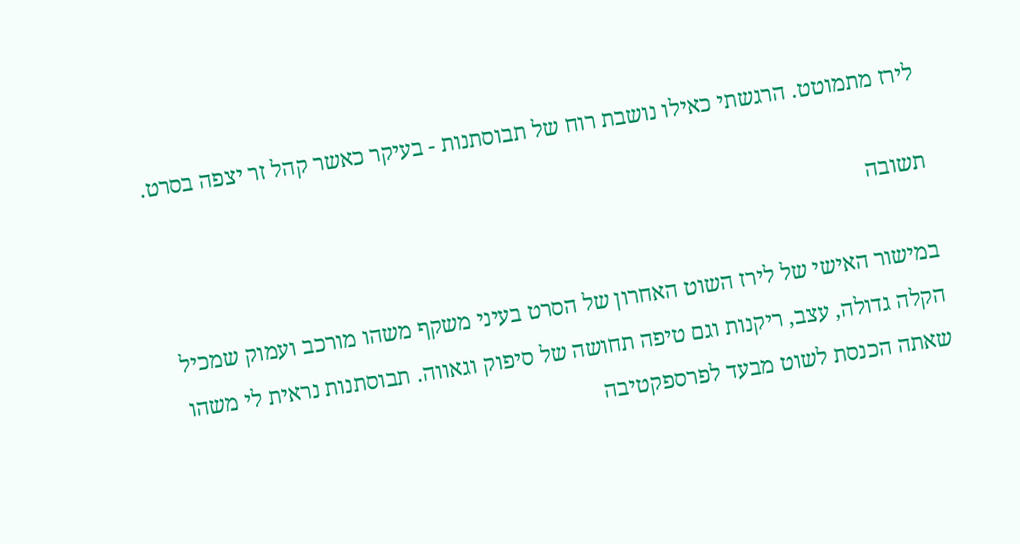לירז מתמוטט. הרגשתי כאילו נושבת רוח של תבוסתנות - בעיקר כאשר קהל זר יצפה בסרט.

תשובה

במישור האישי של לירז השוט האחרון של הסרט בעיני משקף משהו מורכב ועמוק שמכיל הקלה גדולה, עצב, ריקנות וגם טיפה תחושה של סיפוק וגאווה. תבוסתנות נראית לי משהו שאתה הכנסת לשוט מבעד לפרספקטיבה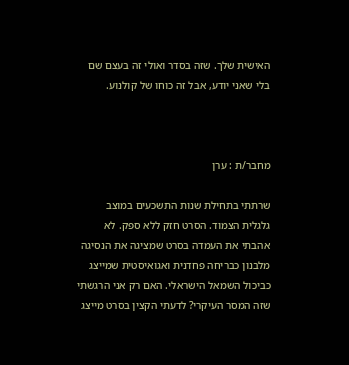האישית שלך. שזה בסדר ואולי זה בעצם שם בלי שאני יודע, אבל זה כוחו של קולנוע.



מחבר/ת : ערן

שרתתי בתחילת שנות התשכעים במוצב גלגלית הצמוד. הסרט חזק ללא ספק. לא אהבתי את העמדה בסרט שמציגה את הנסיגה מלבנון כבריחה פחדנית ואגואיסטית שמייצג כביכול השמאל הישראלי. האם רק אני הרגשתי שזה המסר העיקרי? לדעתי הקצין בסרט מייצג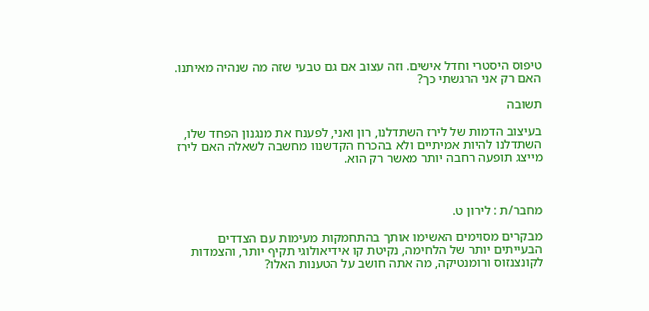טיפוס היסטרי וחדל אישים. וזה עצוב אם גם טבעי שזה מה שנהיה מאיתנו. האם רק אני הרגשתי כך?

תשובה

בעיצוב הדמות של לירז השתדלנו, רון ואני, לפענח את מנגנון הפחד שלו, השתדלנו להיות אמיתיים ולא בהכרח הקדשנוו מחשבה לשאלה האם לירז מייצג תופעה רחבה יותר מאשר רק הוא.



מחבר/ת : לירון ט.

מבקרים מסוימים האשימו אותך בהתחמקות מעימות עם הצדדים הבעייתים יותר של הלחימה, נקיטת קו אידיאולוגי תקיף יותר, והצמדות לקונצנזוס ורומנטיקה, מה אתה חושב על הטענות האלו?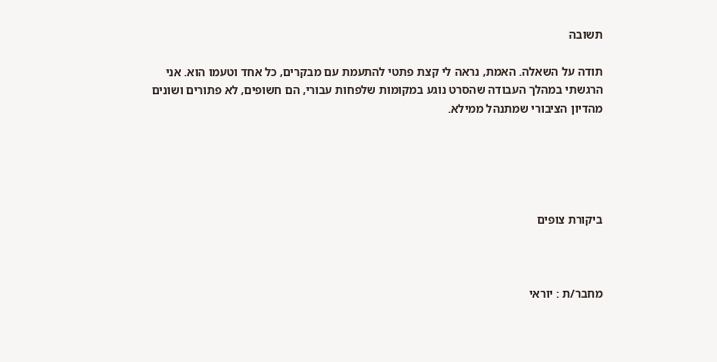תשובה

תודה על השאלה. האמת, נראה לי קצת פתטי להתעמת עם מבקרים, כל אחד וטעמו הוא. אני הרגשתי במהלך העבודה שהסרט נוגע במקומות שלפחות עבורי, הם חשופים, לא פתורים ושונים מהדיון הציבורי שמתנהל ממילא.





ביקורת צופים



מחבר/ת : יוראי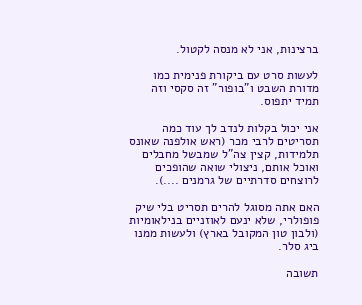ברצינות, אני לא מנסה לקטול.

לעשות סרט עם ביקורת פנימית כמו מדורת השבט ו"בופור" זה סקסי וזה תמיד יתפוס.

אני יכול בקלות לנדב לך עוד כמה תסריטים לרבי מכר (ראש אולפנה שאונס תלמידות, קצין צה"ל שמבשל מחבלים ואוכל אותם, ניצולי שואה שהופכים לרוצחים סדרתיים של גרמנים ....).

האם אתה מסוגל להרים תסריט בלי שיק פופולרי, שלא ינעם לאוזניים בנילאומיות (ולבון טון המקובל בארץ) ולעשות ממנו ביג סלר.

תשובה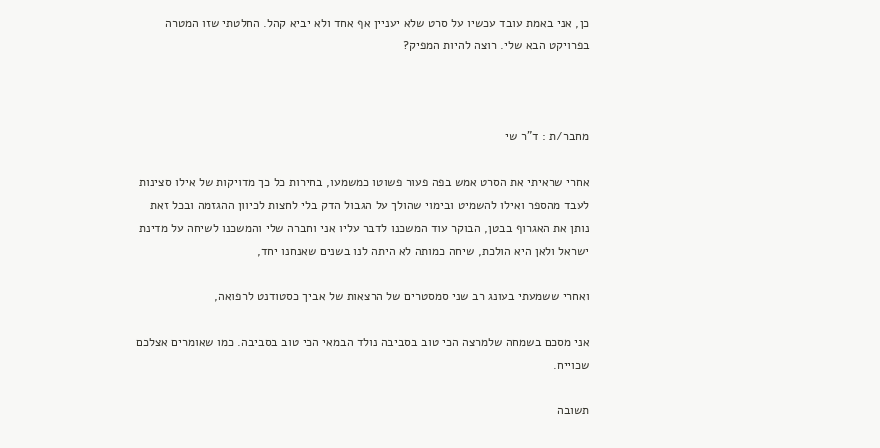כן, אני באמת עובד עכשיו על סרט שלא יעניין אף אחד ולא יביא קהל. החלטתי שזו המטרה בפרויקט הבא שלי. רוצה להיות המפיק?



מחבר/ת : ד"ר שי

אחרי שראיתי את הסרט אמש בפה פעור פשוטו כמשמעו, בחירות כל כך מדויקות של אילו סצינות לעבד מהספר ואילו להשמיט ובימוי שהולך על הגבול הדק בלי לחצות לכיוון ההגזמה ובכל זאת נותן את האגרוף בבטן, הבוקר עוד המשכנו לדבר עליו אני וחברה שלי והמשכנו לשיחה על מדינת ישראל ולאן היא הולכת, שיחה כמותה לא היתה לנו בשנים שאנחנו יחד,

ואחרי ששמעתי בעונג רב שני סמסטרים של הרצאות של אביך כסטודנט לרפואה,

אני מסכם בשמחה שלמרצה הכי טוב בסביבה נולד הבמאי הכי טוב בסביבה. כמו שאומרים אצלכם שכוייח.

תשובה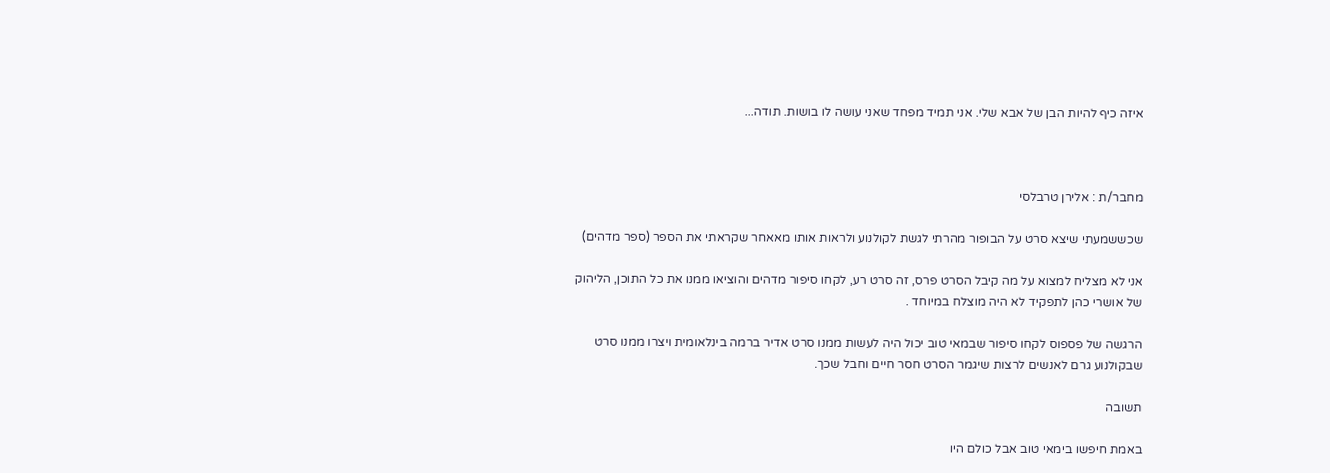איזה כיף להיות הבן של אבא שלי. אני תמיד מפחד שאני עושה לו בושות. תודה...



מחבר/ת : אלירן טרבלסי

שכששמעתי שיצא סרט על הבופור מהרתי לגשת לקולנוע ולראות אותו מאאחר שקראתי את הספר (ספר מדהים)

אני לא מצליח למצוא על מה קיבל הסרט פרס, זה סרט רע, לקחו סיפור מדהים והוציאו ממנו את כל התוכן, הליהוק של אושרי כהן לתפקיד לא היה מוצלח במיוחד .

הרגשה של פספוס לקחו סיפור שבמאי טוב יכול היה לעשות ממנו סרט אדיר ברמה בינלאומית ויצרו ממנו סרט שבקולנוע גרם לאנשים לרצות שיגמר הסרט חסר חיים וחבל שכך.

תשובה

באמת חיפשו בימאי טוב אבל כולם היו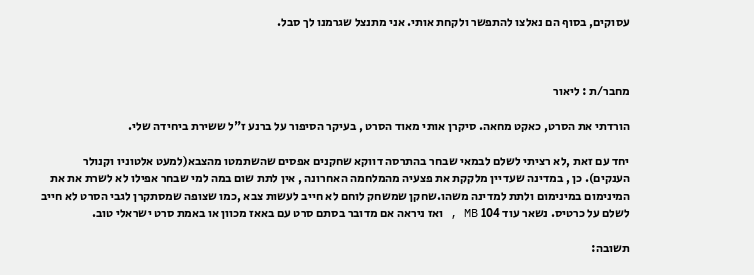עסוקים, בסוף הם נאלצו להתפשר ולקחת אותי. אני מתנצל שגרמנו לך סבל.



מחבר/ת : ליאור

הורדתי את הסרט, כאקט מחאה. סיקרן אותי מאוד הסרט , בעיקר הסיפור על ברנע ז"ל ששירת ביחידה שלי.

יחד עם זאת ,לא רציתי לשלם לבמאי שבחר בהתרסה דווקא שחקנים אפסים שהשתמטו מהצבא(למעט אלטוניו וקנולר הענקים). כן , במדינה שעדיין מלקקת את פצעיה מהמלחמה האחרונה , אין לתת שום במה למי שבחר אפילו לא לשרת את את המינימום במינימום ולתת למדינה משהו.שחקן שמשחק לוחם לא חייב לעשות צבא ,כמו שצופה שמסתקרן לגבי הסרט לא חייב לשלם על כרטיס. נשאר עוד 104 MB , ואז ניראה אם מדובר בסתם סרט עם באאז מכוון או באמת סרט ישראלי טוב.

תשובה: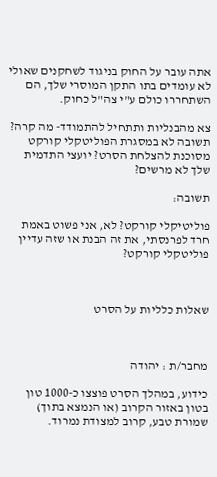אתה עובר על החוק בניגוד לשחקנים שאולי לא עומדים בתו התקן המוסרי שלך, הם השתחררו כולם ע"י צה"ל כחוק.

צא מהבנליות ותתחיל להתמודד- מה קרה? תשובה לא במסגרת הפוליטקלי קורקט מסוכנת להצלחת הסרט? יועצי התדמית שלך לא מרשים?

תשובה:

פוליטיקלי קורקט? לא, אני פשוט באמת חרד לפרנסתי, את זה הבנת או שזה עדיין פוליטקלי קורקט?



שאלות כלליות על הסרט



מחבר/ת : יהודה

כידוע, במהלך הסרט פוצצו כ-1000 טון בטון באזור הקרוב (או הנמצא בתוך) שמורת טבע, קרוב למצודת נמרוד.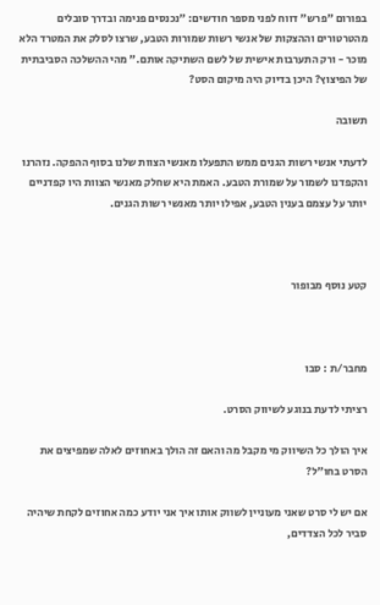בפורום "פרש" דווח לפני מספר חודשים: "נכנסים פנימה ובדרך סובלים מהטרטורים וההצקות של אנשי רשות שמורות הטבע, שרצו לסלק את המטרד הלא מוכר - ורק התערבות אישית של לשם השתיקה אותם." מהי ההשלכה הסביבתית של הפיצוץ? היכן בדיוק היה מיקום הסט?

תשובה

לדעתי אנשי רשות הגנים ממש התפעלו מאנשי הצוות שלנו בסוף ההפקה. נזהרנו והקפדנו לשמור על שמורת הטבע. האמת היא שחלק מאנשי הצוות היו קפדניים יותר על עצמם בענין הטבע, אפילו יותר מאנשי רשות הגנים.



קטע נוסף מבופור



מחבר/ת : סבו

רציתי לדעת בנוגע לשיווק הסרט.

איך הולך כל השיווק מי מקבל מה והאם זה הולך באחוזים לאלה שמפיצים את הסרט בחו"ל?

אם יש לי סרט שאני מעוניין לשווק אותו איך אני יודע כמה אחוזים לקחת שיהיה סביר לכל הצדדים,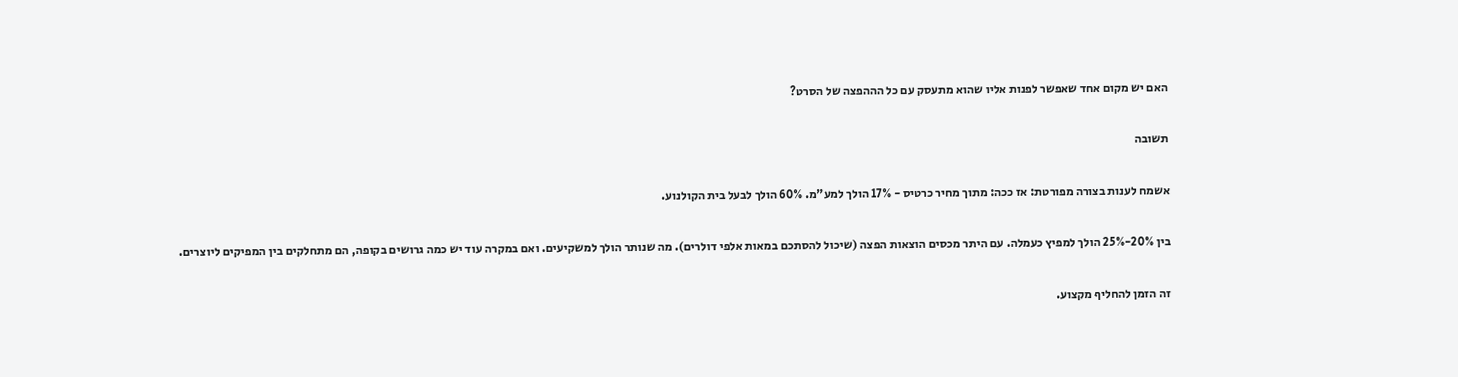האם יש מקום אחד שאפשר לפנות אליו שהוא מתעסק עם כל הההפצה של הסרט?

תשובה

אשמח לענות בצורה מפורטת: אז ככה: מתוך מחיר כרטיס - 17% הולך למע"מ. 60% הולך לבעל בית הקולנוע.

בין 20%-25% הולך למפיץ כעמלה. עם היתר מכסים הוצאות הפצה (שיכול להסתכם במאות אלפי דולרים). מה שנותר הולך למשקיעים. ואם במקרה עוד יש כמה גרושים בקופה, הם מתחלקים בין המפיקים ליוצרים.

זה הזמן להחליף מקצוע.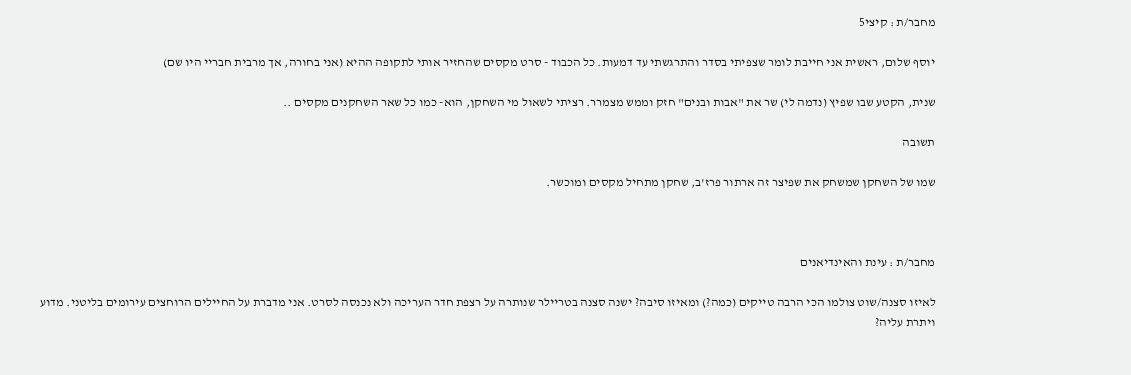מחבר/ת : קיצי5

יוסף שלום, ראשית אני חייבת לומר שצפיתי בסדר והתרגשתי עד דמעות. כל הכבוד - סרט מקסים שהחזיר אותי לתקופה ההיא (אני בחורה, אך מרבית חבריי היו שם)

שנית, הקטע שבו שפיץ (נדמה לי) שר את "אבות ובנים" חזק וממש מצמרר. רציתי לשאול מי השחקן, הוא- כמו כל שאר השחקנים מקסים ..

תשובה

שמו של השחקן שמשחק את שפיצר זה ארתור פרז'ב, שחקן מתחיל מקסים ומוכשר.



מחבר/ת : עינת והאינדיאנים

לאיזו סצנה/שוט צולמו הכי הרבה טייקים (כמה?) ומאיזו סיבה? ישנה סצנה בטריילר שנותרה על רצפת חדר העריכה ולא נכנסה לסרט. אני מדברת על החיילים הרוחצים עירומים בליטני. מדוע ויתרת עליה?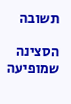תשובה

הסצינה שמופיעה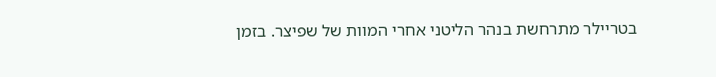בטריילר מתרחשת בנהר הליטני אחרי המוות של שפיצר. בזמן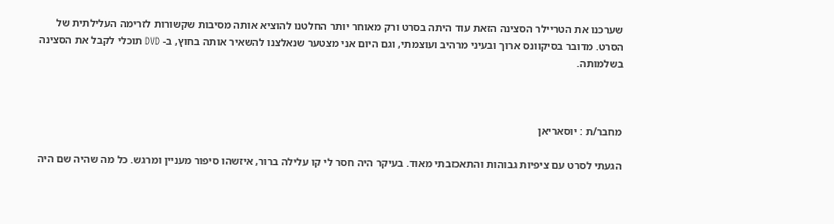שערכנו את הטריילר הסצינה הזאת עוד היתה בסרט ורק מאוחר יותר החלטנו להוציא אותה מסיבות שקשורות לזרימה העלילתית של הסרט. מדובר בסיקוונס ארוך ובעיני מרהיב ועוצמתי, וגם היום אני מצטער שנאלצנו להשאיר אותה בחוץ, ב- DVD תוכלי לקבל את הסצינה בשלמותה.



מחבר/ת : יוסאריאן

הגעתי לסרט עם ציפיות גבוהות והתאכזבתי מאוד. בעיקר היה חסר לי קו עלילה ברור, איזשהו סיפור מעניין ומרגש. כל מה שהיה שם היה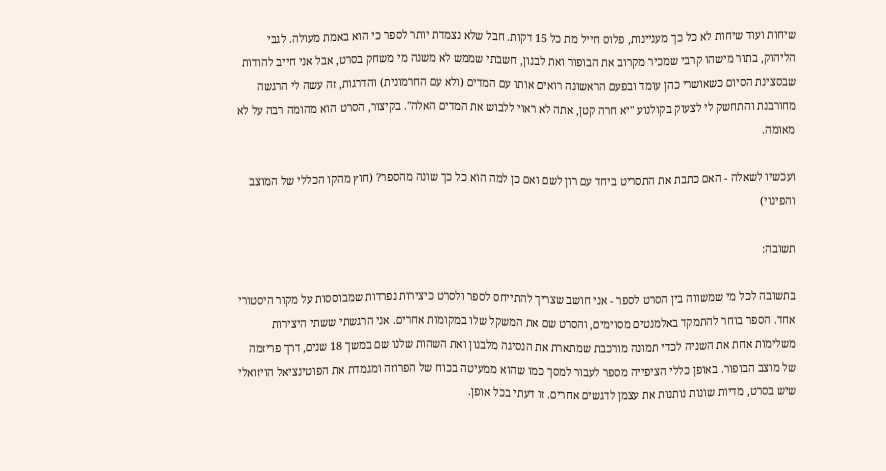שיחות ועוד שיחות לא כל כך מעניינות, פלוס חייל מת כל 15 דקות. חבל שלא נצמדת יותר לספר כי הוא באמת מעולה. לגבי הליהוק, בתור מישהו קרבי שמכיר מקרוב את הבופור ואת לבנון, חשבתי שממש לא משנה מי משחק בסרט, אבל אני חייב להודות שבסצינת הסיום כשאושרי כהן עומד ובפעם הראשונה רואים אותו עם המדים (ולא עם החרמונית) והדרגות, זה עשה לי הרגשה מחורבנת והתחשק לי לצעוק בקולנוע "יא חרה קטן, אתה לא ראוי ללבוש את המדים האלה". בקיצור, הסרט הוא מהומה רבה על לא מאומה.

ועכשיו לשאלה - האם כתבת את התסריט ביחד עם רון לשם ואם כן למה הוא כל כך שונה מהספר? (חוץ מהקו הכללי של המוצב והפינוי)

תשובה:

בתשובה לכל מי שמשווה בין הסרט לספר - אני חושב שצריך להתייחס לספר ולסרט כיצירות נפרדות שמבוססות על מקור היסטורי אחד. הספר בוחר להתמקד באלמנטים מסוימים, והסרט שם את המשקל שלו במקומות אחרים. אני הרגשתי ששתי היצירות משלימות אחת את השניה לכדי תמונה מורכבת שמתארת את הנסיגה מלבנון ואת השהות שלנו שם במשך 18 שנים, דרך פריזמה של מוצב הבופור. באופן כללי הציפייה מספר לעבור למסך כמו שהוא ממעיטה בכוח של הפרוזה ומגמדת את הפוטינציאל הויזואלי שיש בסרט, מדיות שונות נותנות את עצמן לדגשים אחרים. זו דעתי בכל אופן.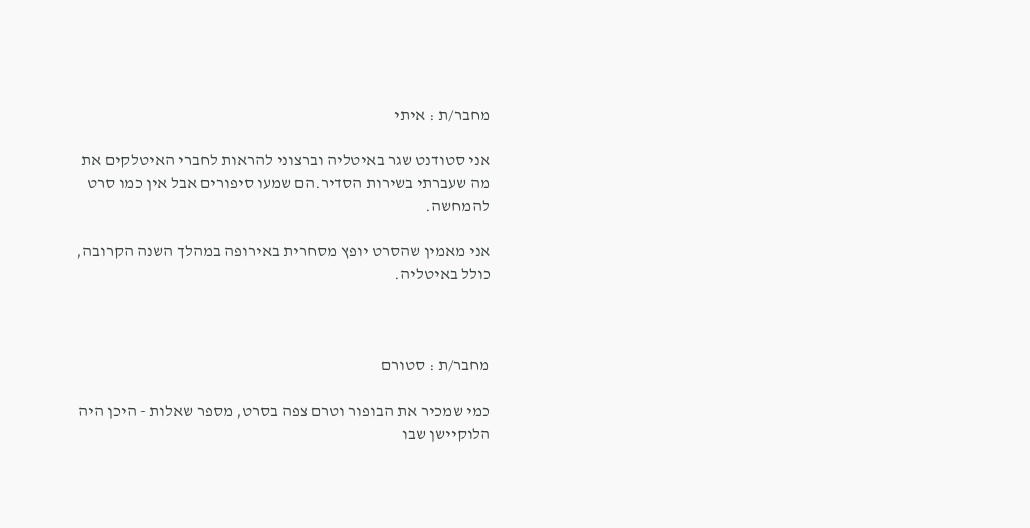מחבר/ת : איתי

אני סטודנט שגר באיטליה וברצוני להראות לחברי האיטלקים את מה שעברתי בשירות הסדיר.הם שמעו סיפורים אבל אין כמו סרט להמחשה.

אני מאמין שהסרט יופץ מסחרית באירופה במהלך השנה הקרובה, כולל באיטליה.



מחבר/ת : סטורם

כמי שמכיר את הבופור וטרם צפה בסרט, מספר שאלות - היכן היה הלוקיישן שבו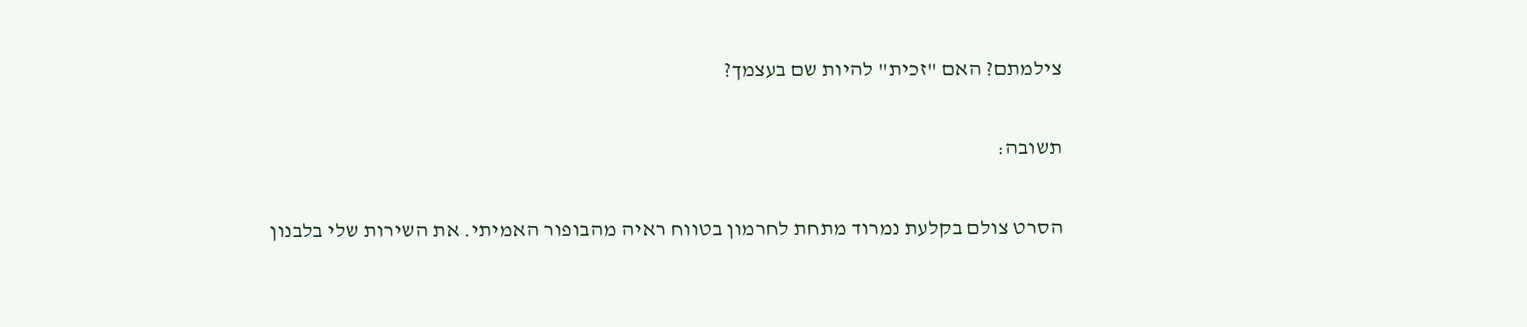צילמתם? האם "זכית" להיות שם בעצמך?

תשובה:

הסרט צולם בקלעת נמרוד מתחת לחרמון בטווח ראיה מהבופור האמיתי. את השירות שלי בלבנון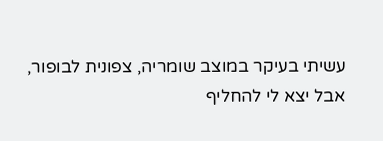עשיתי בעיקר במוצב שומריה, צפונית לבופור, אבל יצא לי להחליף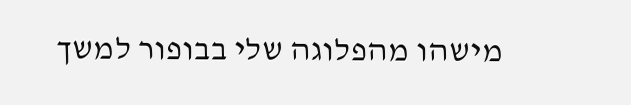מישהו מהפלוגה שלי בבופור למשך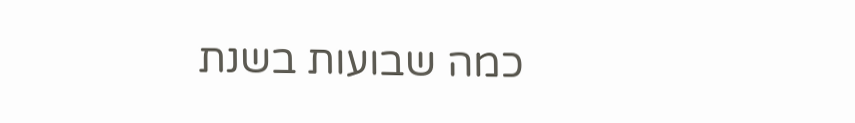כמה שבועות בשנת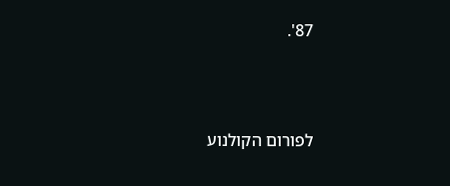87'.



לפורום הקולנוע